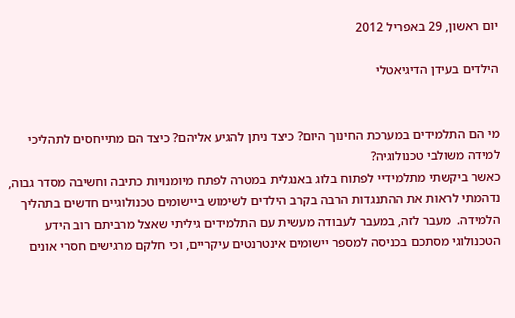יום ראשון, 29 באפריל 2012

הילדים בעידן הדיגיאטלי


מי הם התלמידים במערכת החינוך היום? כיצד ניתן להגיע אליהם? כיצד הם מתייחסים לתהליכי למידה משולבי טכנולוגיה?
כאשר ביקשתי מתלמידיי לפתוח בלוג באנגלית במטרה לפתח מיומנויות כתיבה וחשיבה מסדר גבוה, נדהמתי לראות את ההתנגדות הרבה בקרב הילדים לשימוש ביישומים טכנולוגיים חדשים בתהליך הלמידה.  מעבר לזה, במעבר לעבודה מעשית עם התלמידים גיליתי שאצל מרביתם רוב הידע הטכנולוגי מסתכם בכניסה למספר יישומים אינטרנטים עיקריים, וכי חלקם מרגישים חסרי אונים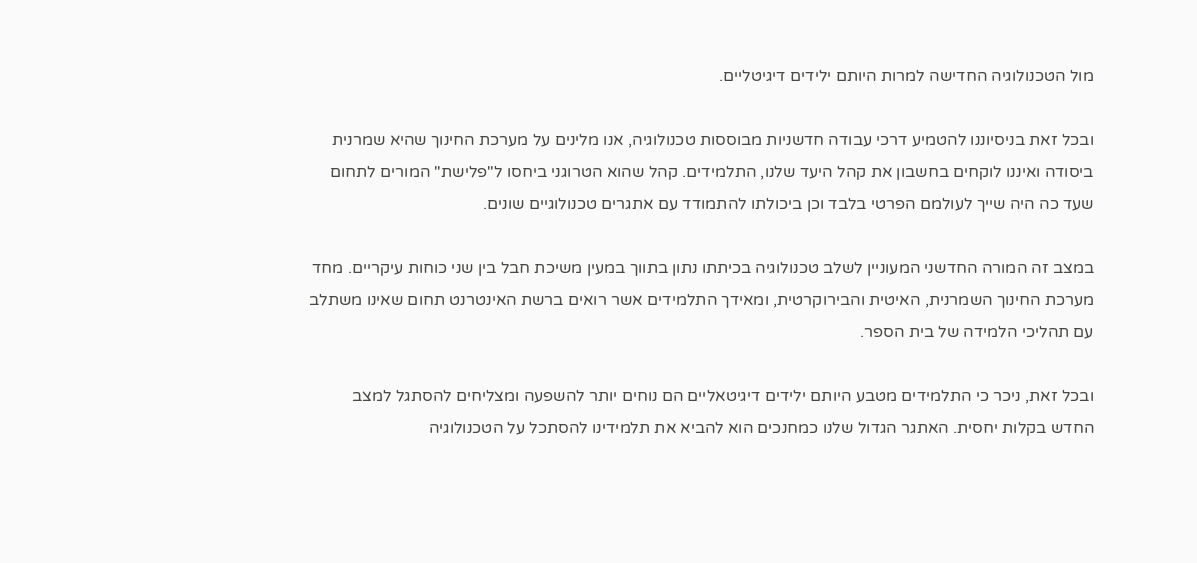מול הטכנולוגיה החדישה למרות היותם ילידים דיגיטליים.

ובכל זאת בניסיוננו להטמיע דרכי עבודה חדשניות מבוססות טכנולוגיה, אנו מלינים על מערכת החינוך שהיא שמרנית ביסודה ואיננו לוקחים בחשבון את קהל היעד שלנו, התלמידים. קהל שהוא הטרוגני ביחסו ל"פלישת" המורים לתחום שעד כה היה שייך לעולמם הפרטי בלבד וכן ביכולתו להתמודד עם אתגרים טכנולוגיים שונים.

במצב זה המורה החדשני המעוניין לשלב טכנולוגיה בכיתתו נתון בתווך במעין משיכת חבל בין שני כוחות עיקריים. מחד מערכת החינוך השמרנית, האיטית והבירוקרטית, ומאידך התלמידים אשר רואים ברשת האינטרנט תחום שאינו משתלב עם תהליכי הלמידה של בית הספר.

ובכל זאת, ניכר כי התלמידים מטבע היותם ילידים דיגיטאליים הם נוחים יותר להשפעה ומצליחים להסתגל למצב החדש בקלות יחסית. האתגר הגדול שלנו כמחנכים הוא להביא את תלמידינו להסתכל על הטכנולוגיה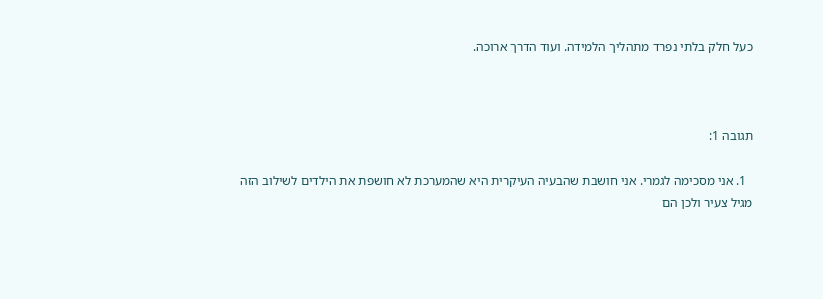כעל חלק בלתי נפרד מתהליך הלמידה. ועוד הדרך ארוכה.



תגובה 1:

  1. אני מסכימה לגמרי. אני חושבת שהבעיה העיקרית היא שהמערכת לא חושפת את הילדים לשילוב הזה מגיל צעיר ולכן הם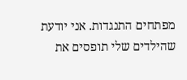מפתחים התנגדות. אני יודעת שהילדים שלי תופסים את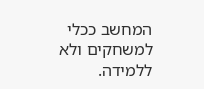המחשב ככלי למשחקים ולא ללמידה.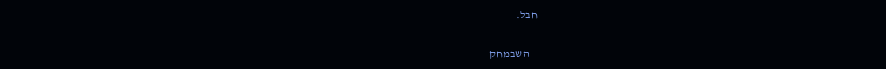חבל.

    השבמחק